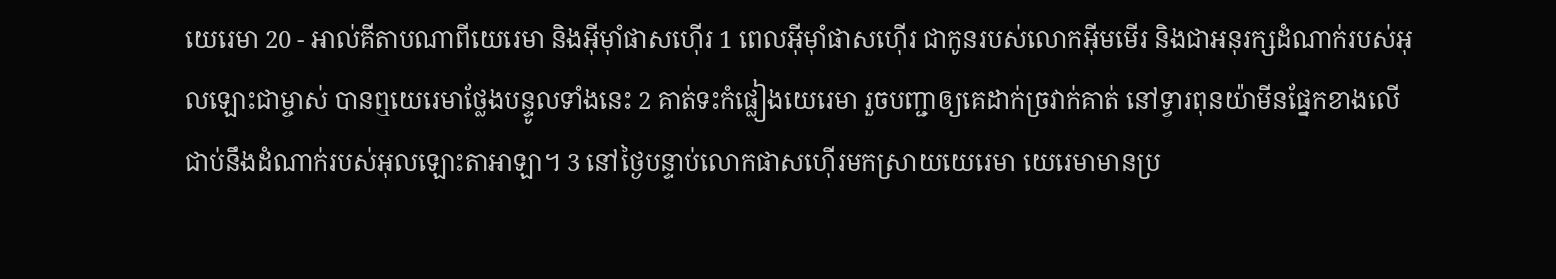យេរេមា 20 - អាល់គីតាបណាពីយេរេមា និងអ៊ីមុាំផាសហ៊ើរ 1 ពេលអ៊ីមុាំផាសហ៊ើរ ជាកូនរបស់លោកអ៊ីមមើរ និងជាអនុរក្សដំណាក់របស់អុលឡោះជាម្ចាស់ បានឮយេរេមាថ្លែងបន្ទូលទាំងនេះ 2 គាត់ទះកំផ្លៀងយេរេមា រួចបញ្ជាឲ្យគេដាក់ច្រវាក់គាត់ នៅទ្វារពុនយ៉ាមីនផ្នែកខាងលើ ជាប់នឹងដំណាក់របស់អុលឡោះតាអាឡា។ 3 នៅថ្ងៃបន្ទាប់លោកផាសហ៊ើរមកស្រាយយេរេមា យេរេមាមានប្រ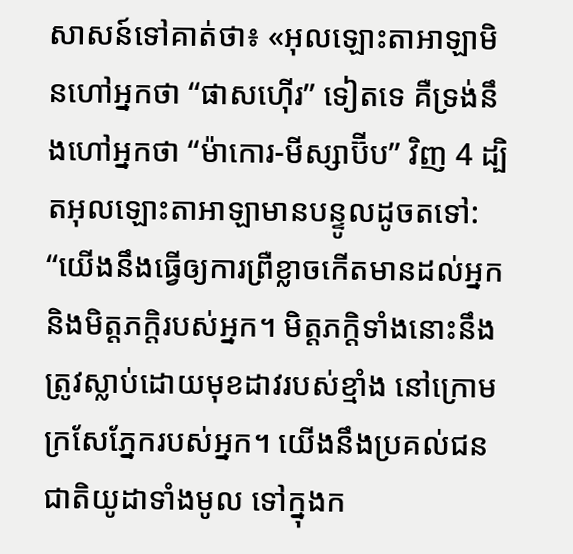សាសន៍ទៅគាត់ថា៖ «អុលឡោះតាអាឡាមិនហៅអ្នកថា “ផាសហ៊ើរ” ទៀតទេ គឺទ្រង់នឹងហៅអ្នកថា “ម៉ាកោរ-មីស្សាប៊ីប” វិញ 4 ដ្បិតអុលឡោះតាអាឡាមានបន្ទូលដូចតទៅ: “យើងនឹងធ្វើឲ្យការព្រឺខ្លាចកើតមានដល់អ្នក និងមិត្តភក្ដិរបស់អ្នក។ មិត្តភក្ដិទាំងនោះនឹងត្រូវស្លាប់ដោយមុខដាវរបស់ខ្មាំង នៅក្រោមក្រសែភ្នែករបស់អ្នក។ យើងនឹងប្រគល់ជនជាតិយូដាទាំងមូល ទៅក្នុងក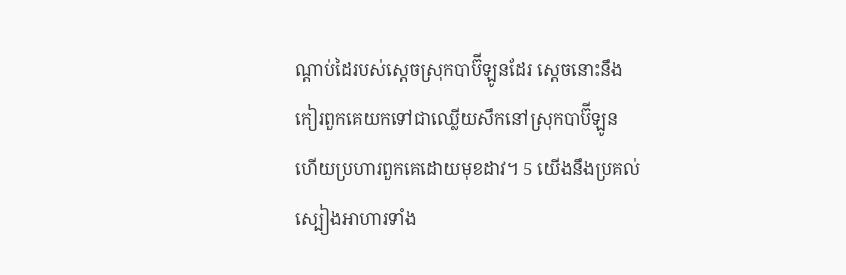ណ្ដាប់ដៃរបស់ស្ដេចស្រុកបាប៊ីឡូនដែរ ស្ដេចនោះនឹងកៀរពួកគេយកទៅជាឈ្លើយសឹកនៅស្រុកបាប៊ីឡូន ហើយប្រហារពួកគេដោយមុខដាវ។ 5 យើងនឹងប្រគល់ស្បៀងអាហារទាំង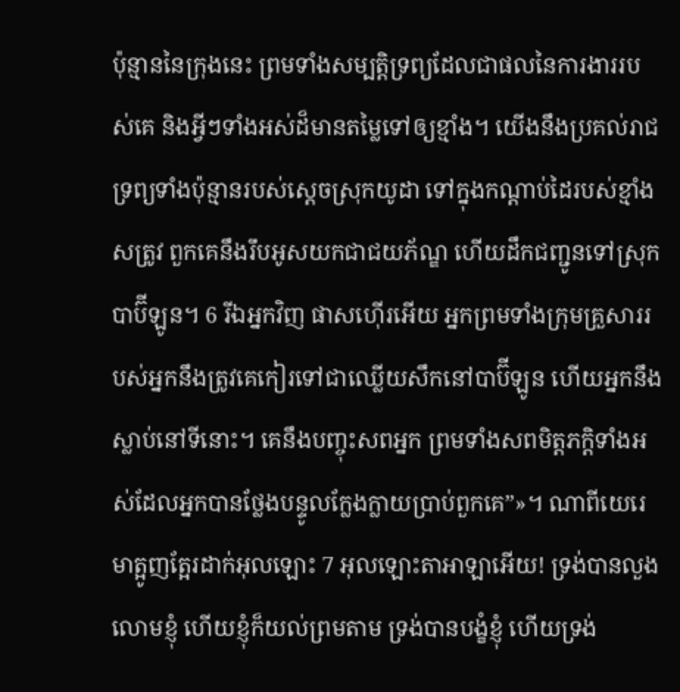ប៉ុន្មាននៃក្រុងនេះ ព្រមទាំងសម្បត្តិទ្រព្យដែលជាផលនៃការងាររបស់គេ និងអ្វីៗទាំងអស់ដ៏មានតម្លៃទៅឲ្យខ្មាំង។ យើងនឹងប្រគល់រាជទ្រព្យទាំងប៉ុន្មានរបស់ស្ដេចស្រុកយូដា ទៅក្នុងកណ្ដាប់ដៃរបស់ខ្មាំងសត្រូវ ពួកគេនឹងរឹបអូសយកជាជយភ័ណ្ឌ ហើយដឹកជញ្ជូនទៅស្រុកបាប៊ីឡូន។ 6 រីឯអ្នកវិញ ផាសហ៊ើរអើយ អ្នកព្រមទាំងក្រុមគ្រួសាររបស់អ្នកនឹងត្រូវគេកៀរទៅជាឈ្លើយសឹកនៅបាប៊ីឡូន ហើយអ្នកនឹងស្លាប់នៅទីនោះ។ គេនឹងបញ្ចុះសពអ្នក ព្រមទាំងសពមិត្តភក្ដិទាំងអស់ដែលអ្នកបានថ្លែងបន្ទូលក្លែងក្លាយប្រាប់ពួកគេ”»។ ណាពីយេរេមាត្អូញត្អែរដាក់អុលឡោះ 7 អុលឡោះតាអាឡាអើយ! ទ្រង់បានលួងលោមខ្ញុំ ហើយខ្ញុំក៏យល់ព្រមតាម ទ្រង់បានបង្ខំខ្ញុំ ហើយទ្រង់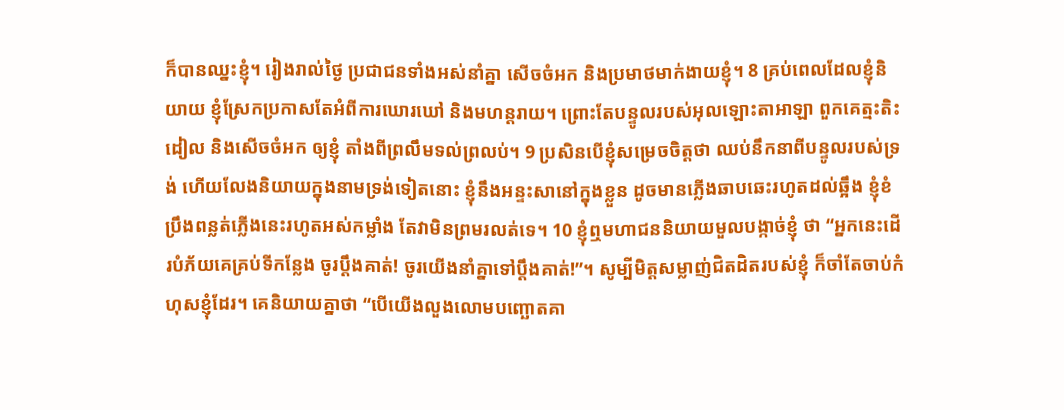ក៏បានឈ្នះខ្ញុំ។ រៀងរាល់ថ្ងៃ ប្រជាជនទាំងអស់នាំគ្នា សើចចំអក និងប្រមាថមាក់ងាយខ្ញុំ។ 8 គ្រប់ពេលដែលខ្ញុំនិយាយ ខ្ញុំស្រែកប្រកាសតែអំពីការឃោរឃៅ និងមហន្តរាយ។ ព្រោះតែបន្ទូលរបស់អុលឡោះតាអាឡា ពួកគេត្មះតិះដៀល និងសើចចំអក ឲ្យខ្ញុំ តាំងពីព្រលឹមទល់ព្រលប់។ 9 ប្រសិនបើខ្ញុំសម្រេចចិត្តថា ឈប់នឹកនាពីបន្ទូលរបស់ទ្រង់ ហើយលែងនិយាយក្នុងនាមទ្រង់ទៀតនោះ ខ្ញុំនឹងអន្ទះសានៅក្នុងខ្លួន ដូចមានភ្លើងឆាបឆេះរហូតដល់ឆ្អឹង ខ្ញុំខំប្រឹងពន្លត់ភ្លើងនេះរហូតអស់កម្លាំង តែវាមិនព្រមរលត់ទេ។ 10 ខ្ញុំឮមហាជននិយាយមួលបង្កាច់ខ្ញុំ ថា “អ្នកនេះដើរបំភ័យគេគ្រប់ទីកន្លែង ចូរប្ដឹងគាត់! ចូរយើងនាំគ្នាទៅប្ដឹងគាត់!”។ សូម្បីមិត្តសម្លាញ់ជិតដិតរបស់ខ្ញុំ ក៏ចាំតែចាប់កំហុសខ្ញុំដែរ។ គេនិយាយគ្នាថា “បើយើងលួងលោមបញ្ឆោតគា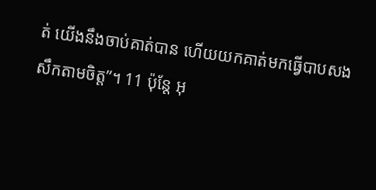ត់ យើងនឹងចាប់គាត់បាន ហើយយកគាត់មកធ្វើបាបសងសឹកតាមចិត្ត”។ 11 ប៉ុន្តែ អុ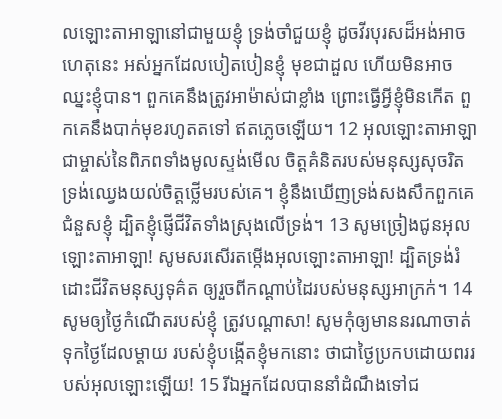លឡោះតាអាឡានៅជាមួយខ្ញុំ ទ្រង់ចាំជួយខ្ញុំ ដូចវីរបុរសដ៏អង់អាច ហេតុនេះ អស់អ្នកដែលបៀតបៀនខ្ញុំ មុខជាដួល ហើយមិនអាចឈ្នះខ្ញុំបាន។ ពួកគេនឹងត្រូវអាម៉ាស់ជាខ្លាំង ព្រោះធ្វើអ្វីខ្ញុំមិនកើត ពួកគេនឹងបាក់មុខរហូតតទៅ ឥតភ្លេចឡើយ។ 12 អុលឡោះតាអាឡាជាម្ចាស់នៃពិភពទាំងមូលស្ទង់មើល ចិត្តគំនិតរបស់មនុស្សសុចរិត ទ្រង់ឈ្វេងយល់ចិត្តថ្លើមរបស់គេ។ ខ្ញុំនឹងឃើញទ្រង់សងសឹកពួកគេ ជំនួសខ្ញុំ ដ្បិតខ្ញុំផ្ញើជីវិតទាំងស្រុងលើទ្រង់។ 13 សូមច្រៀងជូនអុលឡោះតាអាឡា! សូមសរសើរតម្កើងអុលឡោះតាអាឡា! ដ្បិតទ្រង់រំដោះជីវិតមនុស្សទុគ៌ត ឲ្យរួចពីកណ្ដាប់ដៃរបស់មនុស្សអាក្រក់។ 14 សូមឲ្យថ្ងៃកំណើតរបស់ខ្ញុំ ត្រូវបណ្ដាសា! សូមកុំឲ្យមាននរណាចាត់ទុកថ្ងៃដែលម្ដាយ របស់ខ្ញុំបង្កើតខ្ញុំមកនោះ ថាជាថ្ងៃប្រកបដោយពររបស់អុលឡោះឡើយ! 15 រីឯអ្នកដែលបាននាំដំណឹងទៅជ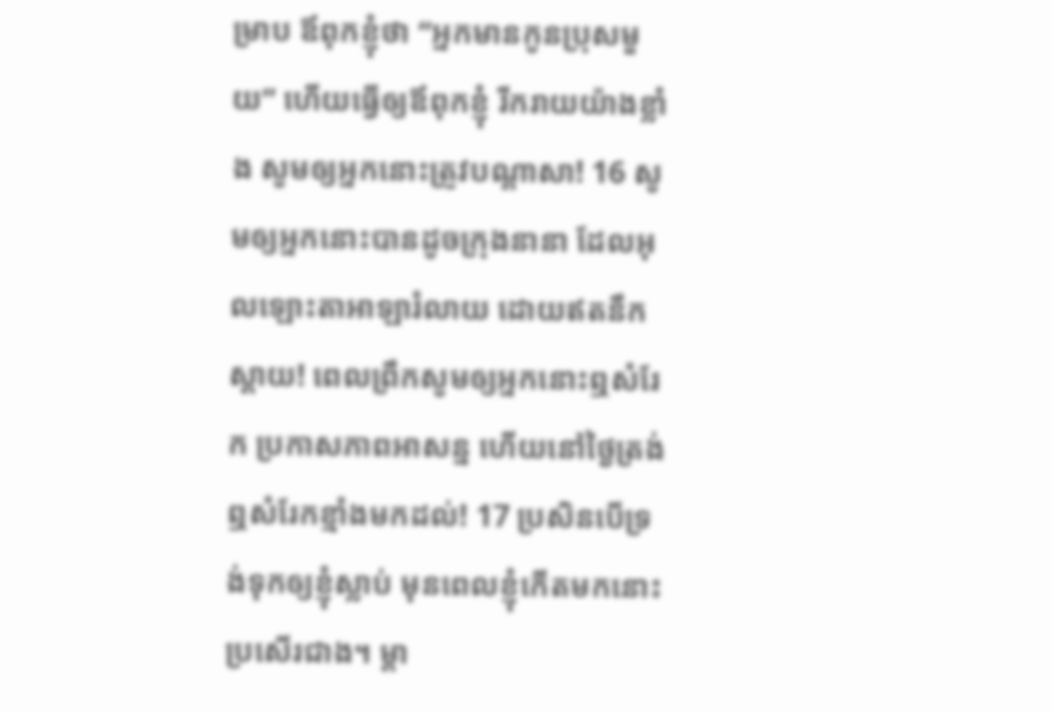ម្រាប ឪពុកខ្ញុំថា “អ្នកមានកូនប្រុសមួយ” ហើយធ្វើឲ្យឪពុកខ្ញុំ រីករាយយ៉ាងខ្លាំង សូមឲ្យអ្នកនោះត្រូវបណ្ដាសា! 16 សូមឲ្យអ្នកនោះបានដូចក្រុងនានា ដែលអុលឡោះតាអាឡារំលាយ ដោយឥតនឹកស្ដាយ! ពេលព្រឹកសូមឲ្យអ្នកនោះឮសំរែក ប្រកាសភាពអាសន្ន ហើយនៅថ្ងៃត្រង់ ឮសំរែកខ្មាំងមកដល់! 17 ប្រសិនបើទ្រង់ទុកឲ្យខ្ញុំស្លាប់ មុនពេលខ្ញុំកើតមកនោះប្រសើរជាង។ ម្ដា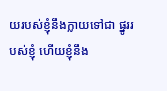យរបស់ខ្ញុំនឹងក្លាយទៅជា ផ្នូររបស់ខ្ញុំ ហើយខ្ញុំនឹង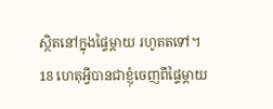ស្ថិតនៅក្នុងផ្ទៃម្ដាយ រហូតតទៅ។ 18 ហេតុអ្វីបានជាខ្ញុំចេញពីផ្ទៃម្ដាយ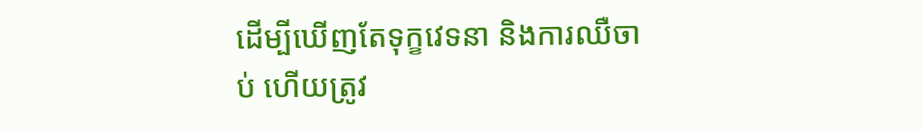ដើម្បីឃើញតែទុក្ខវេទនា និងការឈឺចាប់ ហើយត្រូវ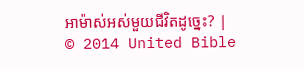អាម៉ាស់អស់មួយជីវិតដូច្នេះ? |
© 2014 United Bible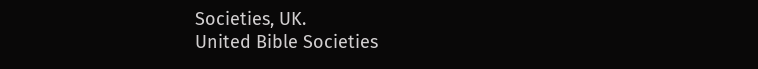Societies, UK.
United Bible Societies